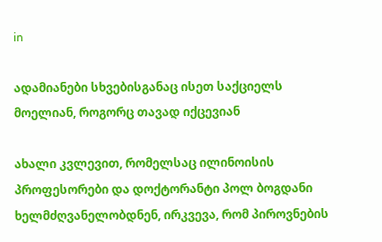in

ადამიანები სხვებისგანაც ისეთ საქციელს მოელიან, როგორც თავად იქცევიან

ახალი კვლევით, რომელსაც ილინოისის პროფესორები და დოქტორანტი პოლ ბოგდანი ხელმძღვანელობდნენ, ირკვევა, რომ პიროვნების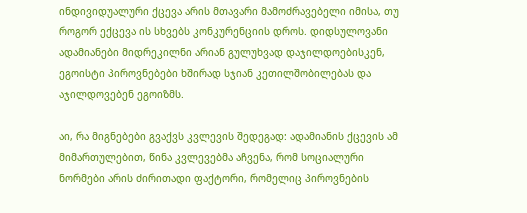ინდივიდუალური ქცევა არის მთავარი მამოძრავებელი იმისა, თუ როგორ ექცევა ის სხვებს კონკურენციის დროს. დიდსულოვანი ადამიანები მიდრეკილნი არიან გულუხვად დაჯილდოებისკენ, ეგოისტი პიროვნებები ხშირად სჯიან კეთილშობილებას და აჯილდოვებენ ეგოიზმს.

აი, რა მიგნებები გვაქვს კვლევის შედეგად: ადამიანის ქცევის ამ მიმართულებით, წინა კვლევებმა აჩვენა, რომ სოციალური ნორმები არის ძირითადი ფაქტორი, რომელიც პიროვნების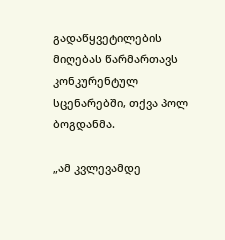გადაწყვეტილების მიღებას წარმართავს კონკურენტულ სცენარებში, თქვა პოლ ბოგდანმა.

„ამ კვლევამდე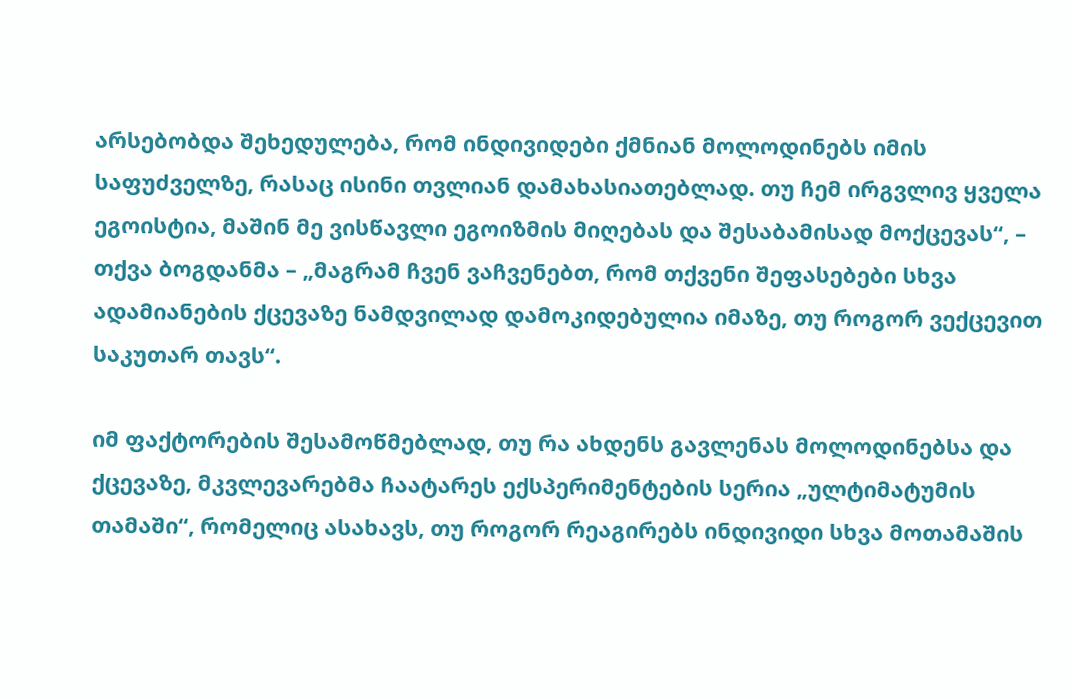არსებობდა შეხედულება, რომ ინდივიდები ქმნიან მოლოდინებს იმის საფუძველზე, რასაც ისინი თვლიან დამახასიათებლად. თუ ჩემ ირგვლივ ყველა ეგოისტია, მაშინ მე ვისწავლი ეგოიზმის მიღებას და შესაბამისად მოქცევას“, – თქვა ბოგდანმა – „მაგრამ ჩვენ ვაჩვენებთ, რომ თქვენი შეფასებები სხვა ადამიანების ქცევაზე ნამდვილად დამოკიდებულია იმაზე, თუ როგორ ვექცევით საკუთარ თავს“.

იმ ფაქტორების შესამოწმებლად, თუ რა ახდენს გავლენას მოლოდინებსა და ქცევაზე, მკვლევარებმა ჩაატარეს ექსპერიმენტების სერია „ულტიმატუმის თამაში“, რომელიც ასახავს, თუ როგორ რეაგირებს ინდივიდი სხვა მოთამაშის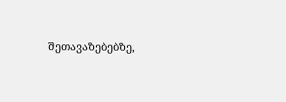შეთავაზებებზე,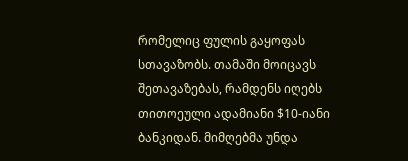რომელიც ფულის გაყოფას სთავაზობს. თამაში მოიცავს შეთავაზებას, რამდენს იღებს თითოეული ადამიანი $10-იანი ბანკიდან. მიმღებმა უნდა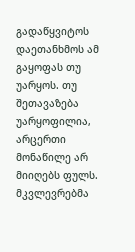გადაწყვიტოს დაეთანხმოს ამ გაყოფას თუ უარყოს. თუ შეთავაზება უარყოფილია, არცერთი მონაწილე არ მიიღებს ფულს. მკვლევრებმა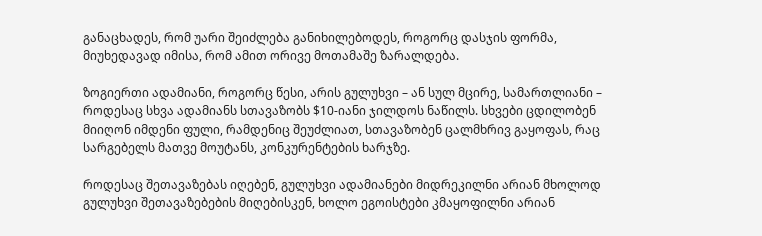განაცხადეს, რომ უარი შეიძლება განიხილებოდეს, როგორც დასჯის ფორმა, მიუხედავად იმისა, რომ ამით ორივე მოთამაშე ზარალდება.

ზოგიერთი ადამიანი, როგორც წესი, არის გულუხვი – ან სულ მცირე, სამართლიანი – როდესაც სხვა ადამიანს სთავაზობს $10-იანი ჯილდოს ნაწილს. სხვები ცდილობენ მიიღონ იმდენი ფული, რამდენიც შეუძლიათ, სთავაზობენ ცალმხრივ გაყოფას, რაც სარგებელს მათვე მოუტანს, კონკურენტების ხარჯზე.

როდესაც შეთავაზებას იღებენ, გულუხვი ადამიანები მიდრეკილნი არიან მხოლოდ გულუხვი შეთავაზებების მიღებისკენ, ხოლო ეგოისტები კმაყოფილნი არიან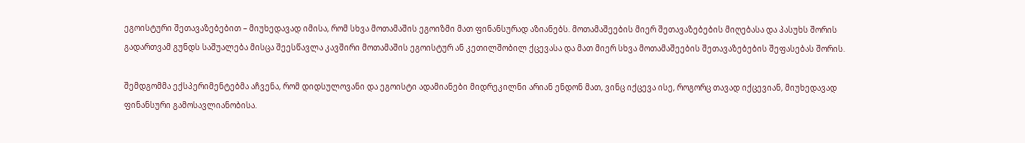ეგოისტური შეთავაზებებით – მიუხედავად იმისა, რომ სხვა მოთამაშის ეგოიზმი მათ ფინანსურად აზიანებს. მოთამაშეების მიერ შეთავაზებების მიღებასა და პასუხს შორის გადართვამ გუნდს საშუალება მისცა შეესწავლა კავშირი მოთამაშის ეგოისტურ ან კეთილშობილ ქცევასა და მათ მიერ სხვა მოთამაშეების შეთავაზებების შეფასებას შორის.

შემდგომმა ექსპერიმენტებმა აჩვენა, რომ დიდსულოვანი და ეგოისტი ადამიანები მიდრეკილნი არიან ენდონ მათ, ვინც იქცევა ისე, როგორც თავად იქცევიან, მიუხედავად ფინანსური გამოსავლიანობისა.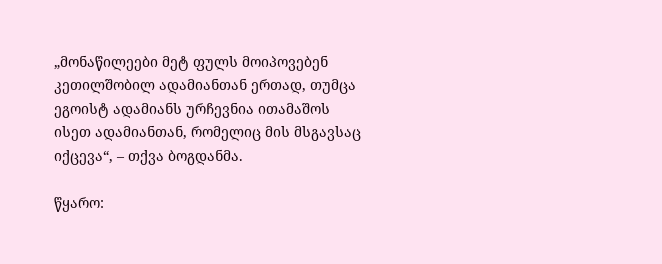„მონაწილეები მეტ ფულს მოიპოვებენ კეთილშობილ ადამიანთან ერთად, თუმცა ეგოისტ ადამიანს ურჩევნია ითამაშოს ისეთ ადამიანთან, რომელიც მის მსგავსაც იქცევა“, – თქვა ბოგდანმა.

წყარო: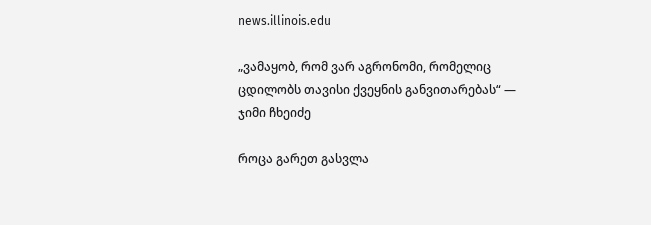news.illinois.edu

„ვამაყობ, რომ ვარ აგრონომი, რომელიც ცდილობს თავისი ქვეყნის განვითარებას“ — ჯიმი ჩხეიძე

როცა გარეთ გასვლა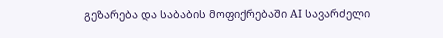გეზარება და საბაბის მოფიქრებაში AI სავარძელი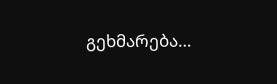გეხმარება…